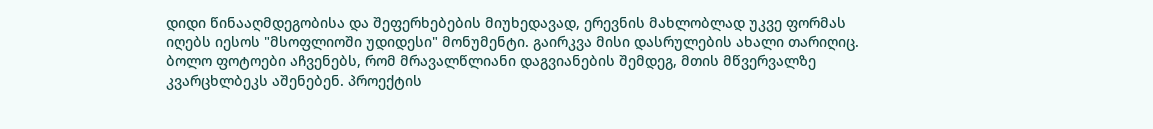დიდი წინააღმდეგობისა და შეფერხებების მიუხედავად, ერევნის მახლობლად უკვე ფორმას იღებს იესოს "მსოფლიოში უდიდესი" მონუმენტი. გაირკვა მისი დასრულების ახალი თარიღიც.
ბოლო ფოტოები აჩვენებს, რომ მრავალწლიანი დაგვიანების შემდეგ, მთის მწვერვალზე კვარცხლბეკს აშენებენ. პროექტის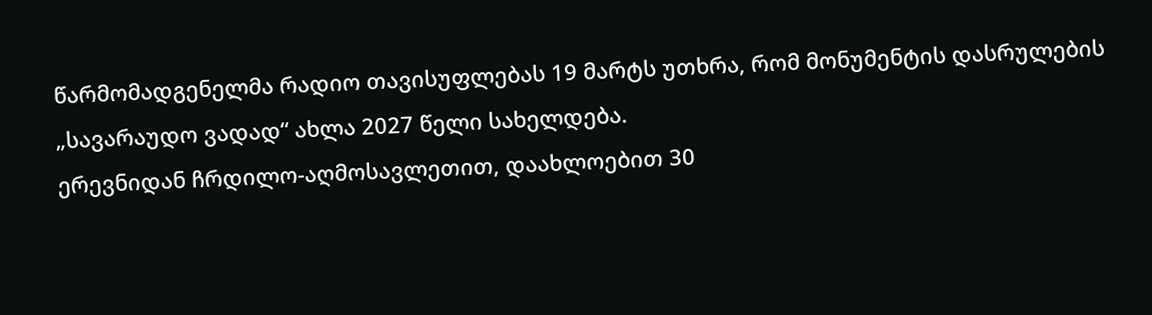წარმომადგენელმა რადიო თავისუფლებას 19 მარტს უთხრა, რომ მონუმენტის დასრულების „სავარაუდო ვადად“ ახლა 2027 წელი სახელდება.
ერევნიდან ჩრდილო-აღმოსავლეთით, დაახლოებით 30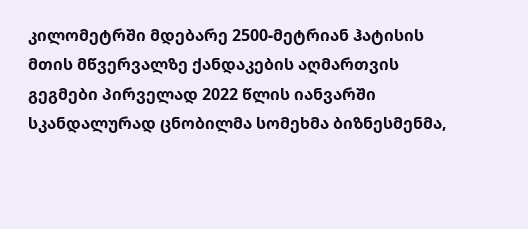კილომეტრში მდებარე 2500-მეტრიან ჰატისის მთის მწვერვალზე ქანდაკების აღმართვის გეგმები პირველად 2022 წლის იანვარში სკანდალურად ცნობილმა სომეხმა ბიზნესმენმა,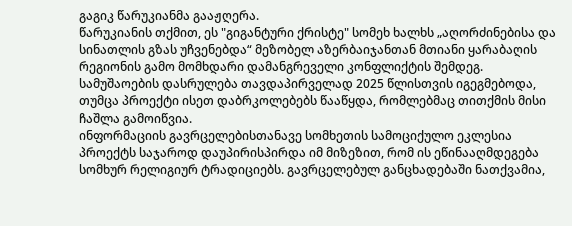გაგიკ წარუკიანმა გააჟღერა.
წარუკიანის თქმით, ეს "გიგანტური ქრისტე" სომეხ ხალხს „აღორძინებისა და სინათლის გზას უჩვენებდა“ მეზობელ აზერბაიჯანთან მთიანი ყარაბაღის რეგიონის გამო მომხდარი დამანგრეველი კონფლიქტის შემდეგ.
სამუშაოების დასრულება თავდაპირველად 2025 წლისთვის იგეგმებოდა, თუმცა პროექტი ისეთ დაბრკოლებებს წააწყდა, რომლებმაც თითქმის მისი ჩაშლა გამოიწვია.
ინფორმაციის გავრცელებისთანავე სომხეთის სამოციქულო ეკლესია პროექტს საჯაროდ დაუპირისპირდა იმ მიზეზით, რომ ის ეწინააღმდეგება სომხურ რელიგიურ ტრადიციებს. გავრცელებულ განცხადებაში ნათქვამია,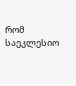რომ საეკლესიო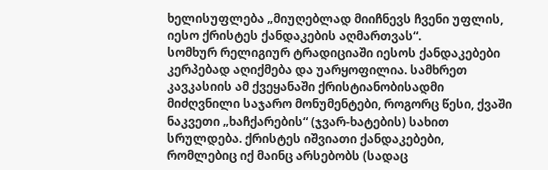ხელისუფლება „მიუღებლად მიიჩნევს ჩვენი უფლის, იესო ქრისტეს ქანდაკების აღმართვას“.
სომხურ რელიგიურ ტრადიციაში იესოს ქანდაკებები კერპებად აღიქმება და უარყოფილია. სამხრეთ კავკასიის ამ ქვეყანაში ქრისტიანობისადმი მიძღვნილი საჯარო მონუმენტები, როგორც წესი, ქვაში ნაკვეთი „ხაჩქარების“ (ჯვარ-ხატების) სახით სრულდება. ქრისტეს იშვიათი ქანდაკებები, რომლებიც იქ მაინც არსებობს (სადაც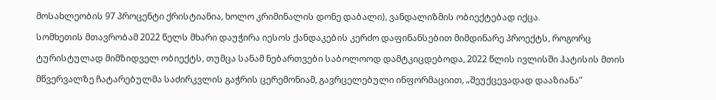მოსახლეობის 97 პროცენტი ქრისტიანია, ხოლო კრიმინალის დონე დაბალი), ვანდალიზმის ობიექტებად იქცა.
სომხეთის მთავრობამ 2022 წელს მხარი დაუჭირა იესოს ქანდაკების კერძო დაფინანსებით მიმდინარე პროექტს, როგორც ტურისტულად მიმზიდველ ობიექტს, თუმცა სანამ ნებართვები საბოლოოდ დამტკიცდებოდა, 2022 წლის ივლისში ჰატისის მთის მწვერვალზე ჩატარებულმა საძირკვლის გაჭრის ცერემონიამ, გავრცელებული ინფორმაციით, „შეუქცევადად დააზიანა“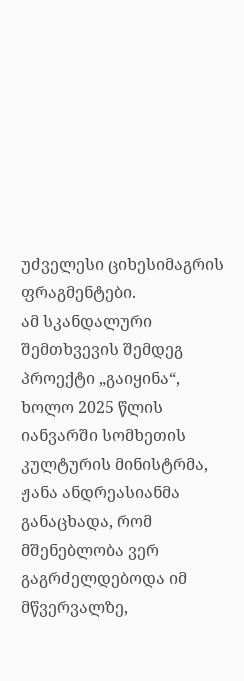უძველესი ციხესიმაგრის ფრაგმენტები.
ამ სკანდალური შემთხვევის შემდეგ პროექტი „გაიყინა“, ხოლო 2025 წლის იანვარში სომხეთის კულტურის მინისტრმა, ჟანა ანდრეასიანმა განაცხადა, რომ მშენებლობა ვერ გაგრძელდებოდა იმ მწვერვალზე,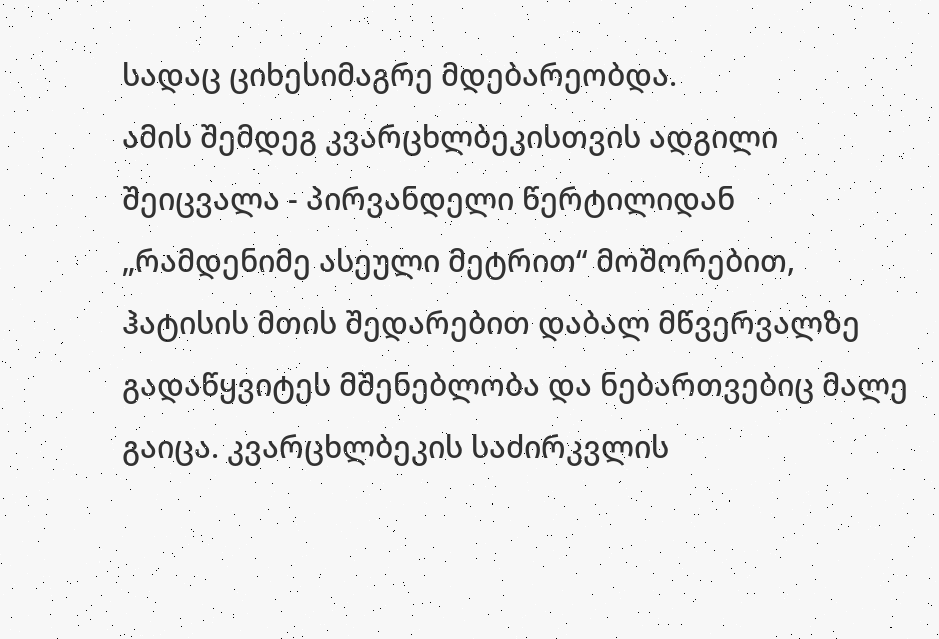სადაც ციხესიმაგრე მდებარეობდა.
ამის შემდეგ კვარცხლბეკისთვის ადგილი შეიცვალა - პირვანდელი წერტილიდან „რამდენიმე ასეული მეტრით“ მოშორებით, ჰატისის მთის შედარებით დაბალ მწვერვალზე გადაწყვიტეს მშენებლობა და ნებართვებიც მალე გაიცა. კვარცხლბეკის საძირკვლის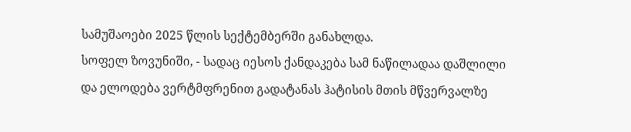სამუშაოები 2025 წლის სექტემბერში განახლდა.
სოფელ ზოვუნიში, - სადაც იესოს ქანდაკება სამ ნაწილადაა დაშლილი და ელოდება ვერტმფრენით გადატანას ჰატისის მთის მწვერვალზე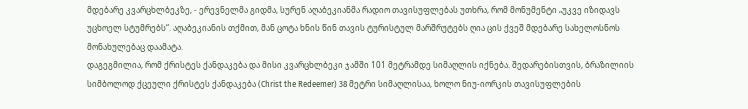მდებარე კვარცხლბეკზე, - ერევნელმა გიდმა, სურენ აღაბეკიანმა რადიო თავისუფლებას უთხრა, რომ მონუმენტი „უკვე იზიდავს უცხოელ სტუმრებს“. აღაბეკიანის თქმით, მან ცოტა ხნის წინ თავის ტურისტულ მარშრუტებს ღია ცის ქვეშ მდებარე სახელოსნოს მონახულებაც დაამატა.
დაგეგმილია, რომ ქრისტეს ქანდაკება და მისი კვარცხლბეკი ჯამში 101 მეტრამდე სიმაღლის იქნება. შედარებისთვის, ბრაზილიის სიმბოლოდ ქცეული ქრისტეს ქანდაკება (Christ the Redeemer) 38 მეტრი სიმაღლისაა, ხოლო ნიუ-იორკის თავისუფლების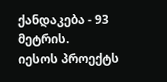ქანდაკება - 93 მეტრის.
იესოს პროექტს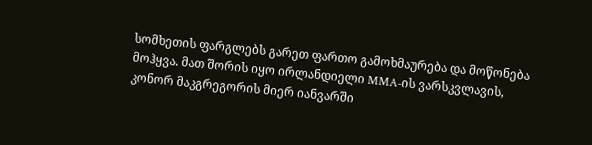სომხეთის ფარგლებს გარეთ ფართო გამოხმაურება და მოწონება მოჰყვა. მათ შორის იყო ირლანდიელი MMA-ის ვარსკვლავის, კონორ მაკგრეგორის მიერ იანვარში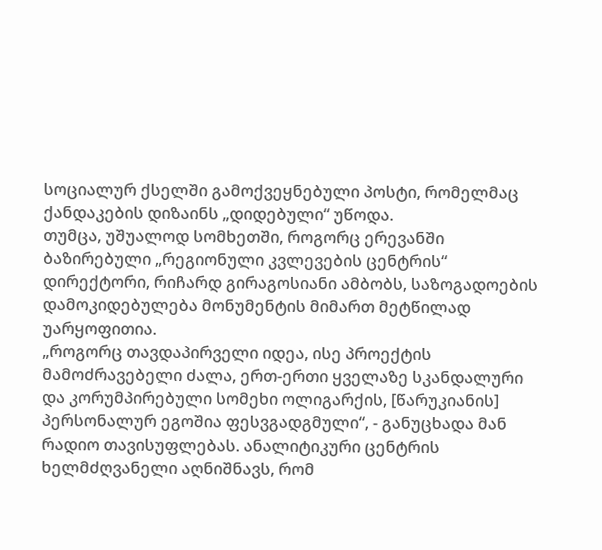სოციალურ ქსელში გამოქვეყნებული პოსტი, რომელმაც ქანდაკების დიზაინს „დიდებული“ უწოდა.
თუმცა, უშუალოდ სომხეთში, როგორც ერევანში ბაზირებული „რეგიონული კვლევების ცენტრის“ დირექტორი, რიჩარდ გირაგოსიანი ამბობს, საზოგადოების დამოკიდებულება მონუმენტის მიმართ მეტწილად უარყოფითია.
„როგორც თავდაპირველი იდეა, ისე პროექტის მამოძრავებელი ძალა, ერთ-ერთი ყველაზე სკანდალური და კორუმპირებული სომეხი ოლიგარქის, [წარუკიანის] პერსონალურ ეგოშია ფესვგადგმული“, - განუცხადა მან რადიო თავისუფლებას. ანალიტიკური ცენტრის ხელმძღვანელი აღნიშნავს, რომ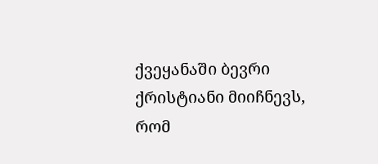ქვეყანაში ბევრი ქრისტიანი მიიჩნევს, რომ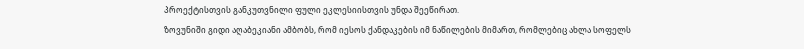პროექტისთვის განკუთვნილი ფული ეკლესიისთვის უნდა შეეწირათ.
ზოვუნიში გიდი აღაბეკიანი ამბობს, რომ იესოს ქანდაკების იმ ნაწილების მიმართ, რომლებიც ახლა სოფელს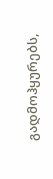გადმოჰყურებს,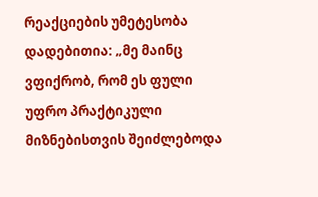რეაქციების უმეტესობა დადებითია: „მე მაინც ვფიქრობ, რომ ეს ფული უფრო პრაქტიკული მიზნებისთვის შეიძლებოდა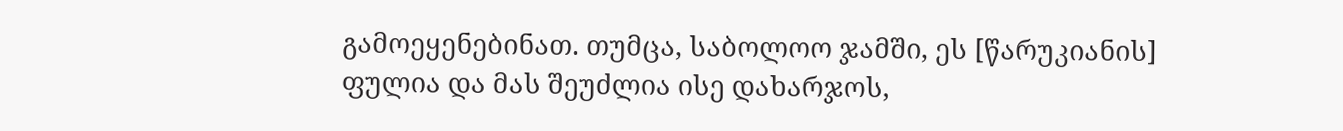გამოეყენებინათ. თუმცა, საბოლოო ჯამში, ეს [წარუკიანის] ფულია და მას შეუძლია ისე დახარჯოს,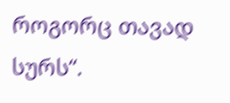როგორც თავად სურს“.